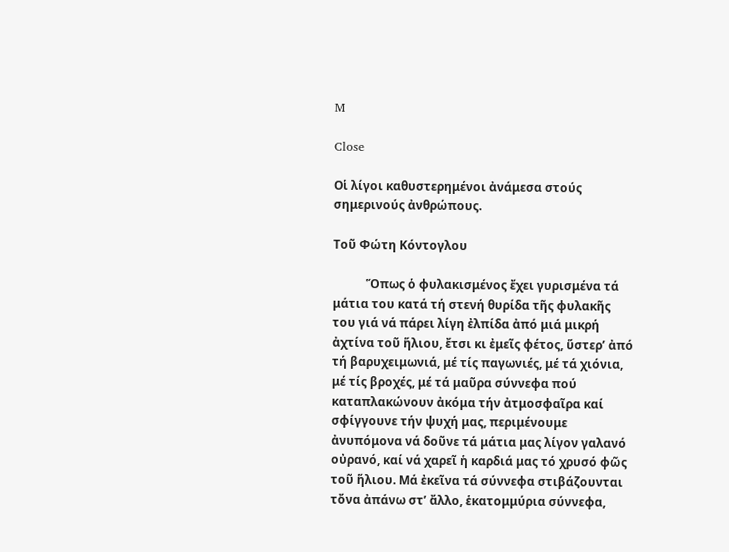M

Close

Οἱ λίγοι καθυστερημένοι ἀνάμεσα στούς σημερινούς ἀνθρώπους.

Τοῦ Φώτη Κόντογλου

           Ὅπως ὁ φυλακισμένος ἔχει γυρισμένα τά μάτια του κατά τή στενή θυρίδα τῆς φυλακῆς του γιά νά πάρει λίγη ἐλπίδα ἀπό μιά μικρή ἀχτίνα τοῦ ἥλιου, ἔτσι κι ἐμεῖς φέτος, ὕστερ’ ἀπό τή βαρυχειμωνιά, μέ τίς παγωνιές, μέ τά χιόνια, μέ τίς βροχές, μέ τά μαῦρα σύννεφα πού καταπλακώνουν ἀκόμα τήν ἀτμοσφαῖρα καί σφίγγουνε τήν ψυχή μας, περιμένουμε ἀνυπόμονα νά δοῦνε τά μάτια μας λίγον γαλανό οὐρανό, καί νά χαρεῖ ἡ καρδιά μας τό χρυσό φῶς τοῦ ἥλιου. Μά ἐκεῖνα τά σύννεφα στιβάζουνται τὄνα ἀπάνω στ’ ἄλλο, ἑκατομμύρια σύννεφα,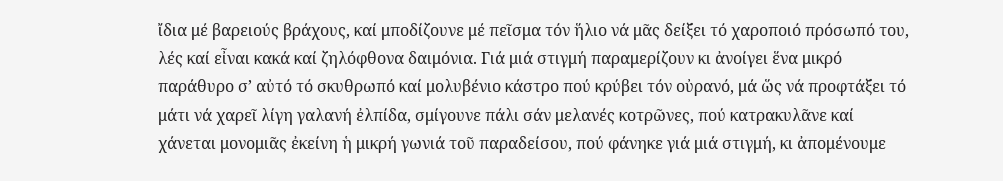ἴδια μέ βαρειούς βράχους, καί μποδίζουνε μέ πεῖσμα τόν ἥλιο νά μᾶς δείξει τό χαροποιό πρόσωπό του, λές καί εἶναι κακά καί ζηλόφθονα δαιμόνια. Γιά μιά στιγμή παραμερίζουν κι ἀνοίγει ἕνα μικρό παράθυρο σ’ αὐτό τό σκυθρωπό καί μολυβένιο κάστρο πού κρύβει τόν οὐρανό, μά ὥς νά προφτάξει τό μάτι νά χαρεῖ λίγη γαλανή ἐλπίδα, σμίγουνε πάλι σάν μελανές κοτρῶνες, πού κατρακυλᾶνε καί χάνεται μονομιᾶς ἐκείνη ἡ μικρή γωνιά τοῦ παραδείσου, πού φάνηκε γιά μιά στιγμή, κι ἀπομένουμε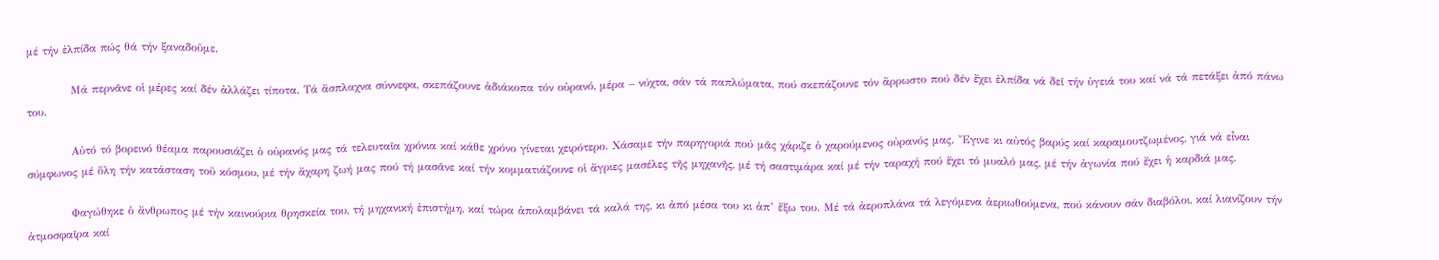μέ τήν ἐλπίδα πώς θά τήν ξαναδοῦμε.

           Μά περνᾶνε οἱ μέρες καί δέν ἀλλάζει τίποτα. Τά ἄσπλαχνα σύννεφα, σκεπάζουνε ἀδιάκοπα τόν οὐρανό, μέρα – νύχτα, σάν τά παπλώματα, πού σκεπάζουνε τόν ἄρρωστο πού δέν ἔχει ἐλπίδα νά δεῖ τήν ὑγειά του καί νά τά πετάξει ἀπό πάνω του.

           Αὐτό τό βορεινό θέαμα παρουσιάζει ὁ οὐρανός μας τά τελευταῖα χρόνια καί κάθε χρόνο γίνεται χειρότερο. Χάσαμε τήν παρηγοριά πού μᾶς χάριζε ὁ χαρούμενος οὐρανός μας. Ἔγινε κι αὐτός βαρύς καί καραμουτζωμένος, γιά νά εἶναι σύμφωνος μέ ὅλη τήν κατάσταση τοῦ κόσμου, μέ τήν ἄχαρη ζωή μας πού τή μασᾶνε καί τήν κομματιάζουνε οἱ ἄγριες μασέλες τῆς μηχανῆς, μέ τή σαστιμάρα καί μέ τήν ταραχή πού ἔχει τό μυαλό μας, μέ τήν ἀγωνία πού ἔχει ἡ καρδιά μας.

           Φαγώθηκε ὁ ἄνθρωπος μέ τήν καινούρια θρησκεία του, τή μηχανική ἐπιστήμη, καί τώρα ἀπολαμβάνει τά καλά της, κι ἀπό μέσα του κι ἀπ’ ἔξω του. Μέ τά ἀεροπλάνα τά λεγόμενα ἀεριωθούμενα, πού κάνουν σάν διαβόλοι, καί λιανίζουν τήν ἀτμοσφαῖρα καί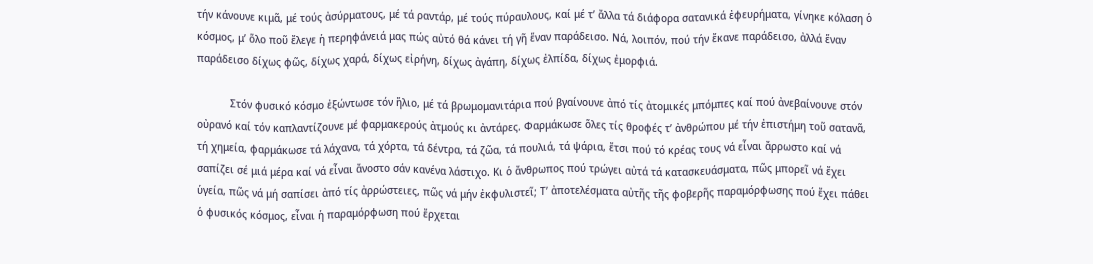τήν κάνουνε κιμᾶ, μέ τούς ἀσύρματους, μέ τά ραντάρ, μέ τούς πύραυλους, καί μέ τ’ ἄλλα τά διάφορα σατανικά ἐφευρήματα, γίνηκε κόλαση ὁ κόσμος, μ’ ὅλο ποῦ ἔλεγε ἡ περηφάνειά μας πώς αὐτό θά κάνει τή γῆ ἕναν παράδεισο. Νά, λοιπόν, πού τήν ἔκανε παράδεισο, ἀλλά ἕναν παράδεισο δίχως φῶς, δίχως χαρά, δίχως εἰρήνη, δίχως ἀγάπη, δίχως ἐλπίδα, δίχως ἐμορφιά.

           Στόν φυσικό κόσμο ἐξώντωσε τόν ἥλιο, μέ τά βρωμομανιτάρια πού βγαίνουνε ἀπό τίς ἀτομικές μπόμπες καί πού ἀνεβαίνουνε στόν οὐρανό καί τόν καπλαντίζουνε μέ φαρμακερούς ἀτμούς κι ἀντάρες. Φαρμάκωσε ὅλες τίς θροφές τ’ ἀνθρώπου μέ τήν ἐπιστήμη τοῦ σατανᾶ, τή χημεία, φαρμάκωσε τά λάχανα, τά χόρτα, τά δέντρα, τά ζῶα, τά πουλιά, τά ψάρια, ἔτσι πού τό κρέας τους νά εἶναι ἄρρωστο καί νά σαπίζει σέ μιά μέρα καί νά εἶναι ἄνοστο σάν κανένα λάστιχο. Κι ὁ ἄνθρωπος πού τρώγει αὐτά τά κατασκευάσματα, πῶς μπορεῖ νά ἔχει ὑγεία, πῶς νά μή σαπίσει ἀπό τίς ἀρρώστειες, πῶς νά μήν ἐκφυλιστεῖ; Τ’ ἀποτελέσματα αὐτῆς τῆς φοβερῆς παραμόρφωσης πού ἔχει πάθει ὁ φυσικός κόσμος, εἶναι ἡ παραμόρφωση πού ἔρχεται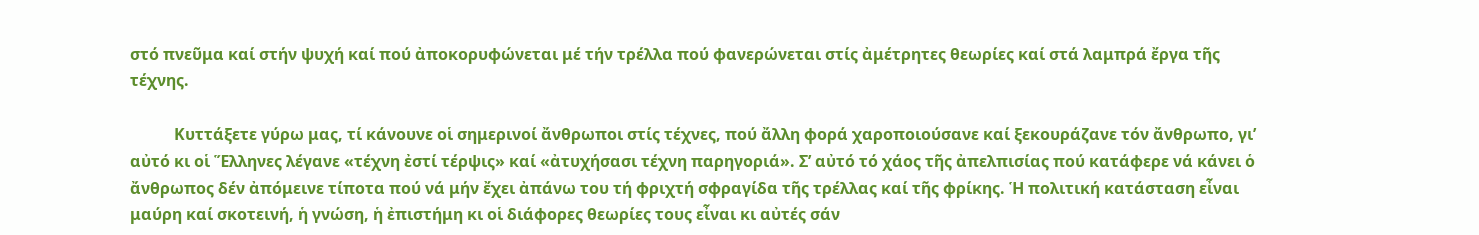στό πνεῦμα καί στήν ψυχή καί πού ἀποκορυφώνεται μέ τήν τρέλλα πού φανερώνεται στίς ἀμέτρητες θεωρίες καί στά λαμπρά ἔργα τῆς τέχνης.

           Κυττάξετε γύρω μας, τί κάνουνε οἱ σημερινοί ἄνθρωποι στίς τέχνες, πού ἄλλη φορά χαροποιούσανε καί ξεκουράζανε τόν ἄνθρωπο, γι’ αὐτό κι οἱ Ἕλληνες λέγανε «τέχνη ἐστί τέρψις» καί «ἀτυχήσασι τέχνη παρηγοριά». Σ’ αὐτό τό χάος τῆς ἀπελπισίας πού κατάφερε νά κάνει ὁ ἄνθρωπος δέν ἀπόμεινε τίποτα πού νά μήν ἔχει ἀπάνω του τή φριχτή σφραγίδα τῆς τρέλλας καί τῆς φρίκης. Ἡ πολιτική κατάσταση εἶναι μαύρη καί σκοτεινή, ἡ γνώση, ἡ ἐπιστήμη κι οἱ διάφορες θεωρίες τους εἶναι κι αὐτές σάν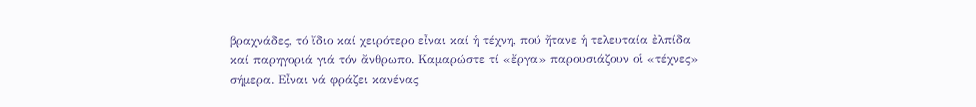βραχνάδες, τό ἴδιο καί χειρότερο εἶναι καί ἡ τέχνη, πού ἤτανε ἡ τελευταία ἐλπίδα καί παρηγοριά γιά τόν ἄνθρωπο. Καμαρώστε τί «ἔργα» παρουσιάζουν οἱ «τέχνες» σήμερα. Εἶναι νά φράζει κανένας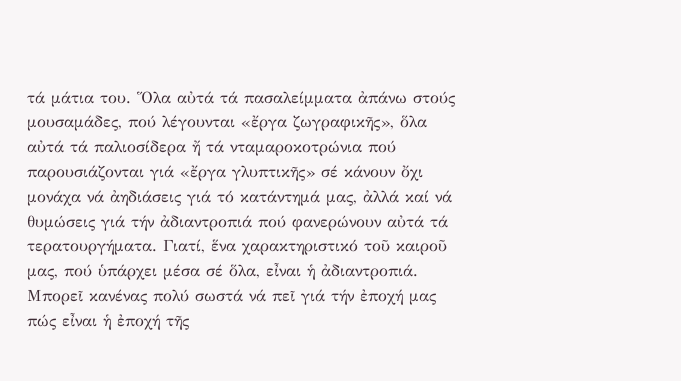τά μάτια του. Ὅλα αὐτά τά πασαλείμματα ἀπάνω στούς μουσαμάδες, πού λέγουνται «ἔργα ζωγραφικῆς», ὅλα αὐτά τά παλιοσίδερα ἤ τά νταμαροκοτρώνια πού παρουσιάζονται γιά «ἔργα γλυπτικῆς» σέ κάνουν ὄχι μονάχα νά ἀηδιάσεις γιά τό κατάντημά μας, ἀλλά καί νά θυμώσεις γιά τήν ἀδιαντροπιά πού φανερώνουν αὐτά τά τερατουργήματα. Γιατί, ἕνα χαρακτηριστικό τοῦ καιροῦ μας, πού ὑπάρχει μέσα σέ ὅλα, εἶναι ἡ ἀδιαντροπιά. Μπορεῖ κανένας πολύ σωστά νά πεῖ γιά τήν ἐποχή μας πώς εἶναι ἡ ἐποχή τῆς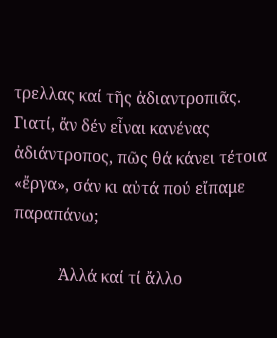τρελλας καί τῆς ἀδιαντροπιᾶς. Γιατί, ἄν δέν εἶναι κανένας ἀδιάντροπος, πῶς θά κάνει τέτοια «ἔργα», σάν κι αὐτά πού εἴπαμε παραπάνω;

           Ἀλλά καί τί ἄλλο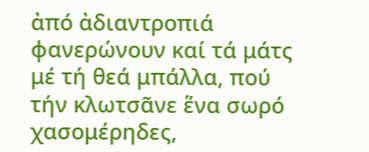ἀπό ἀδιαντροπιά φανερώνουν καί τά μάτς μέ τή θεά μπάλλα, πού τήν κλωτσᾶνε ἕνα σωρό χασομέρηδες,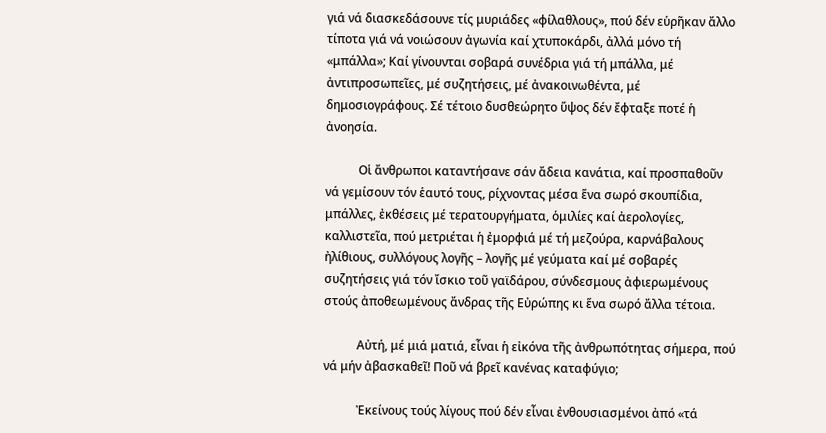γιά νά διασκεδάσουνε τίς μυριάδες «φίλαθλους», πού δέν εὑρῆκαν ἄλλο τίποτα γιά νά νοιώσουν ἀγωνία καί χτυποκάρδι, ἀλλά μόνο τή «μπάλλα»; Καί γίνουνται σοβαρά συνέδρια γιά τή μπάλλα, μέ ἀντιπροσωπεῖες, μέ συζητήσεις, μέ ἀνακοινωθέντα, μέ δημοσιογράφους. Σέ τέτοιο δυσθεώρητο ὕψος δέν ἔφταξε ποτέ ἡ ἀνοησία.

           Οἱ ἄνθρωποι καταντήσανε σάν ἄδεια κανάτια, καί προσπαθοῦν νά γεμίσουν τόν ἑαυτό τους, ρίχνοντας μέσα ἕνα σωρό σκουπίδια, μπάλλες, ἐκθέσεις μέ τερατουργήματα, ὁμιλίες καί ἀερολογίες, καλλιστεῖα, πού μετριέται ἡ ἐμορφιά μέ τή μεζούρα, καρνάβαλους ἠλίθιους, συλλόγους λογῆς – λογῆς μέ γεύματα καί μέ σοβαρές συζητήσεις γιά τόν ἴσκιο τοῦ γαϊδάρου, σύνδεσμους ἀφιερωμένους στούς ἀποθεωμένους ἄνδρας τῆς Εὐρώπης κι ἕνα σωρό ἄλλα τέτοια.

           Αὐτή, μέ μιά ματιά, εἶναι ἡ εἰκόνα τῆς ἀνθρωπότητας σήμερα, πού νά μήν ἀβασκαθεῖ! Ποῦ νά βρεῖ κανένας καταφύγιο;

           Ἐκείνους τούς λίγους πού δέν εἶναι ἐνθουσιασμένοι ἀπό «τά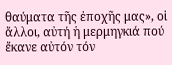θαύματα τῆς ἐποχῆς μας», οἱ ἄλλοι, αὐτή ἡ μερμηγκιά πού ἔκανε αὐτόν τόν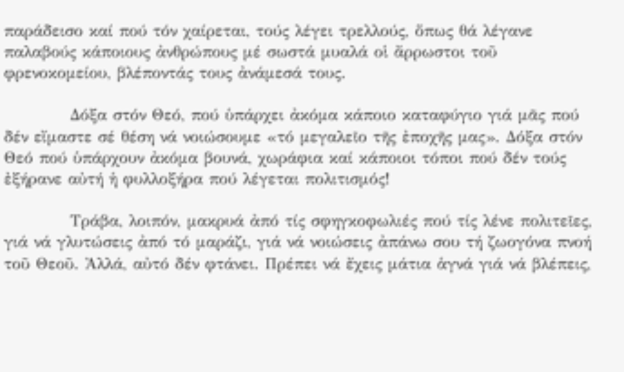παράδεισο καί πού τόν χαίρεται, τούς λέγει τρελλούς, ὅπως θά λέγανε παλαβούς κάποιους ἀνθρώπους μέ σωστά μυαλά οἱ ἄρρωστοι τοῦ φρενοκομείου, βλέποντάς τους ἀνάμεσά τους.

           Δόξα στόν Θεό, πού ὑπάρχει ἀκόμα κάποιο καταφύγιο γιά μᾶς πού δέν εἴμαστε σέ θέση νά νοιώσουμε «τό μεγαλεῖο τῆς ἐποχῆς μας». Δόξα στόν Θεό πού ὑπάρχουν ἀκόμα βουνά, χωράφια καί κάποιοι τόποι πού δέν τούς ἐξήρανε αὐτή ἡ φυλλοξήρα πού λέγεται πολιτισμός!

           Τράβα, λοιπόν, μακρυά ἀπό τίς σφηγκοφωλιές πού τίς λένε πολιτεῖες, γιά νά γλυτώσεις ἀπό τό μαράζι, γιά νά νοιώσεις ἀπάνω σου τή ζωογόνα πνοή τοῦ Θεοῦ. Ἀλλά, αὐτό δέν φτάνει. Πρέπει νά ἔχεις μάτια ἁγνά γιά νά βλέπεις,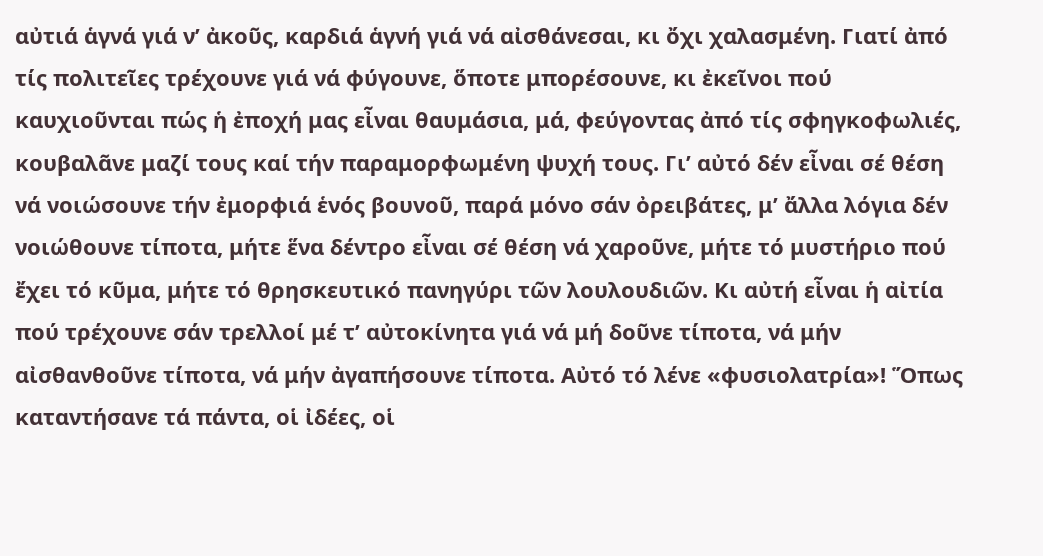αὐτιά ἁγνά γιά ν’ ἀκοῦς, καρδιά ἁγνή γιά νά αἰσθάνεσαι, κι ὄχι χαλασμένη. Γιατί ἀπό τίς πολιτεῖες τρέχουνε γιά νά φύγουνε, ὅποτε μπορέσουνε, κι ἐκεῖνοι πού καυχιοῦνται πώς ἡ ἐποχή μας εἶναι θαυμάσια, μά, φεύγοντας ἀπό τίς σφηγκοφωλιές, κουβαλᾶνε μαζί τους καί τήν παραμορφωμένη ψυχή τους. Γι’ αὐτό δέν εἶναι σέ θέση νά νοιώσουνε τήν ἐμορφιά ἑνός βουνοῦ, παρά μόνο σάν ὀρειβάτες, μ’ ἄλλα λόγια δέν νοιώθουνε τίποτα, μήτε ἕνα δέντρο εἶναι σέ θέση νά χαροῦνε, μήτε τό μυστήριο πού ἔχει τό κῦμα, μήτε τό θρησκευτικό πανηγύρι τῶν λουλουδιῶν. Κι αὐτή εἶναι ἡ αἰτία πού τρέχουνε σάν τρελλοί μέ τ’ αὐτοκίνητα γιά νά μή δοῦνε τίποτα, νά μήν αἰσθανθοῦνε τίποτα, νά μήν ἀγαπήσουνε τίποτα. Αὐτό τό λένε «φυσιολατρία»! Ὅπως καταντήσανε τά πάντα, οἱ ἰδέες, οἱ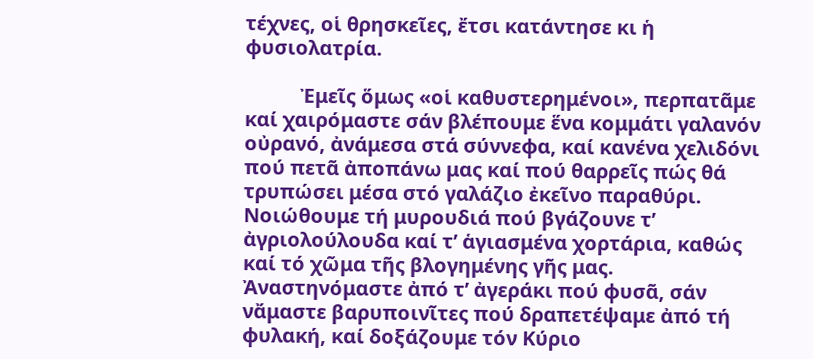τέχνες, οἱ θρησκεῖες, ἔτσι κατάντησε κι ἡ φυσιολατρία.

           Ἐμεῖς ὅμως «οἱ καθυστερημένοι», περπατᾶμε καί χαιρόμαστε σάν βλέπουμε ἕνα κομμάτι γαλανόν οὐρανό, ἀνάμεσα στά σύννεφα, καί κανένα χελιδόνι πού πετᾶ ἀποπάνω μας καί πού θαρρεῖς πώς θά τρυπώσει μέσα στό γαλάζιο ἐκεῖνο παραθύρι. Νοιώθουμε τή μυρουδιά πού βγάζουνε τ’ ἀγριολούλουδα καί τ’ ἁγιασμένα χορτάρια, καθώς καί τό χῶμα τῆς βλογημένης γῆς μας. Ἀναστηνόμαστε ἀπό τ’ ἀγεράκι πού φυσᾶ, σάν νἄμαστε βαρυποινῖτες πού δραπετέψαμε ἀπό τή φυλακή, καί δοξάζουμε τόν Κύριο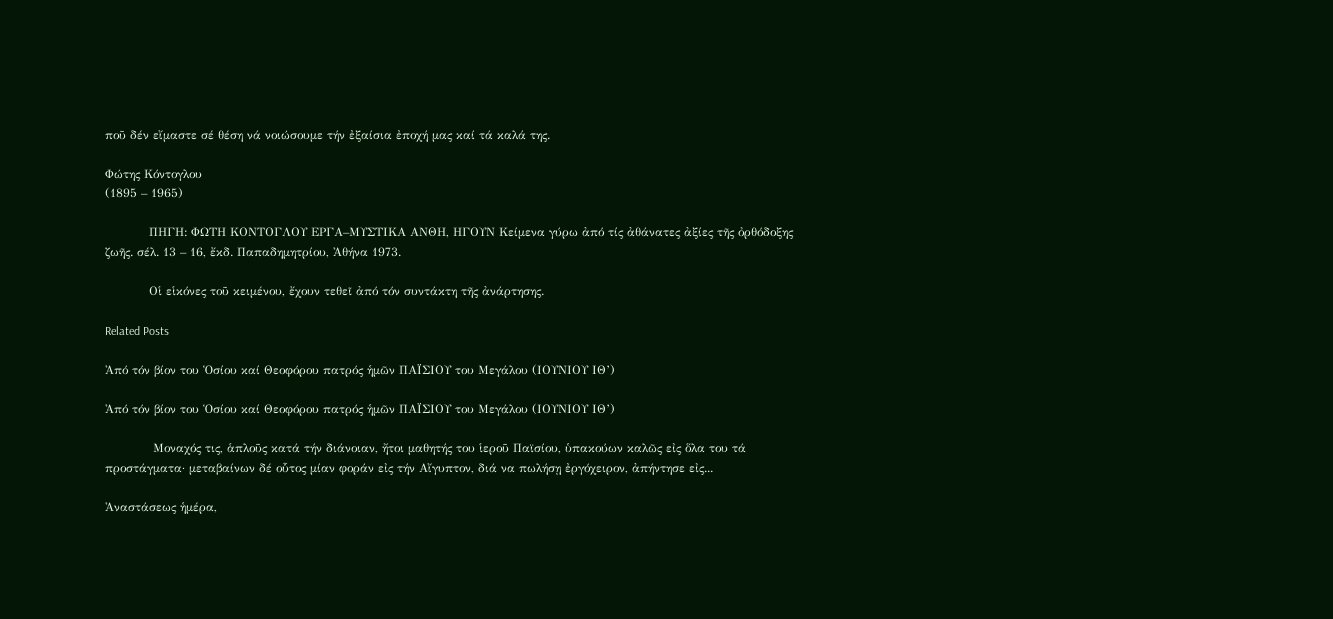ποῦ δέν εἴμαστε σέ θέση νά νοιώσουμε τήν ἐξαίσια ἐποχή μας καί τά καλά της.

Φώτης Κόντογλου
(1895 – 1965)

           ΠΗΓΗ: ΦΩΤΗ ΚΟΝΤΟΓΛΟΥ ΕΡΓΑ–ΜΥΣΤΙΚΑ ΑΝΘΗ, ΗΓΟΥΝ Κείμενα γύρω ἀπό τίς ἀθάνατες ἀξίες τῆς ὀρθόδοξης ζωῆς. σέλ. 13 – 16, ἔκδ. Παπαδημητρίου, Ἀθήνα 1973.

           Οἱ εἱκόνες τοῦ κειμένου, ἔχουν τεθεῖ ἀπό τόν συντάκτη τῆς ἀνάρτησης.

Related Posts

Ἀπό τόν βίον του Ὁσίου καί Θεοφόρου πατρός ἡμῶν ΠΑΪΣΙΟΥ του Μεγάλου (ΙΟΥΝΙΟΥ ΙΘ’)

Ἀπό τόν βίον του Ὁσίου καί Θεοφόρου πατρός ἡμῶν ΠΑΪΣΙΟΥ του Μεγάλου (ΙΟΥΝΙΟΥ ΙΘ’)

            Μοναχός τις, ἁπλοῦς κατά τήν διάνοιαν, ἤτοι μαθητής του ἱεροῦ Παϊσίου, ὑπακούων καλῶς εἰς ὅλα του τά προστάγματα· μεταβαίνων δέ οὗτος μίαν φοράν εἰς τήν Αἴγυπτον, διά να πωλήσῃ ἐργόχειρον, ἀπήντησε εἰς...

Ἀναστάσεως ἡμέρα,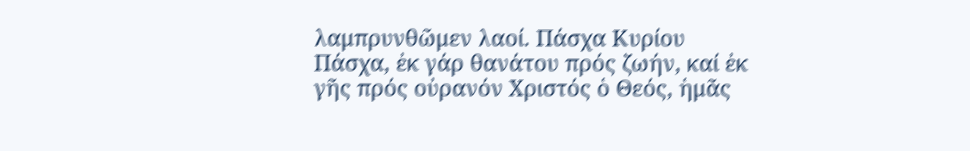λαμπρυνθῶμεν λαοί. Πάσχα Κυρίου Πάσχα, ἐκ γάρ θανάτου πρός ζωήν, καί ἐκ γῆς πρός οὐρανόν Χριστός ὁ Θεός, ἡμᾶς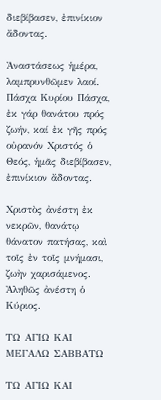διεβίβασεν, ἐπινίκιον ἄδοντας.

Ἀναστάσεως ἡμέρα, λαμπρυνθῶμεν λαοί. Πάσχα Κυρίου Πάσχα, ἐκ γάρ θανάτου πρός ζωήν, καί ἐκ γῆς πρός οὐρανόν Χριστός ὁ Θεός, ἡμᾶς διεβίβασεν, ἐπινίκιον ἄδοντας.

Χριστὸς ἀνέστη ἐκ νεκρῶν, θανάτῳ θάνατον πατήσας, καὶ τοῖς ἐν τοῖς μνήμασι, ζωὴν χαρισάμενος. Ἀληθῶς ἀνέστη ὁ Κύριος.

ΤΩ ΑΓΙΩ ΚΑΙ ΜΕΓΑΛΩ ΣΑΒΒΑΤΩ

ΤΩ ΑΓΙΩ ΚΑΙ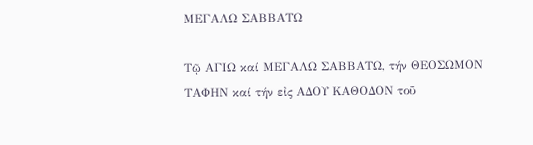ΜΕΓΑΛΩ ΣΑΒΒΑΤΩ

Τῷ ΑΓΙΩ καί ΜΕΓΑΛΩ ΣΑΒΒΑΤΩ, τήν ΘΕΟΣΩΜΟΝ ΤΑΦΗΝ καί τήν εἰς ΑΔΟΥ ΚΑΘΟΔΟΝ τοῦ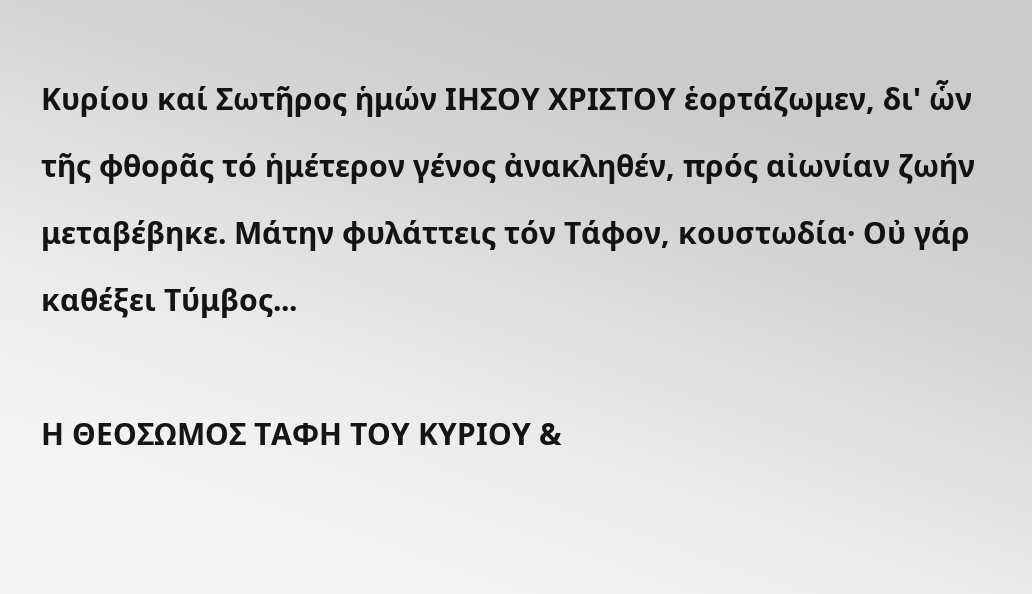Κυρίου καί Σωτῆρος ἡμών ΙΗΣΟΥ ΧΡΙΣΤΟΥ ἑορτάζωμεν, δι' ὧν τῆς φθορᾶς τό ἡμέτερον γένος ἀνακληθέν, πρός αἰωνίαν ζωήν μεταβέβηκε. Μάτην φυλάττεις τόν Τάφον, κουστωδία· Οὐ γάρ καθέξει Τύμβος...

Η ΘΕΟΣΩΜΟΣ ΤΑΦΗ ΤΟΥ ΚΥΡΙΟΥ &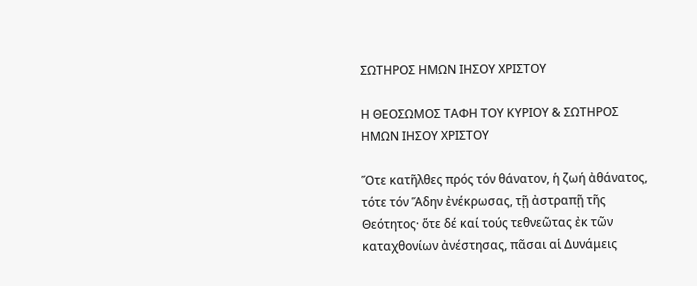ΣΩΤΗΡΟΣ ΗΜΩΝ ΙΗΣΟΥ ΧΡΙΣΤΟΥ

Η ΘΕΟΣΩΜΟΣ ΤΑΦΗ ΤΟΥ ΚΥΡΙΟΥ & ΣΩΤΗΡΟΣ ΗΜΩΝ ΙΗΣΟΥ ΧΡΙΣΤΟΥ

Ὅτε κατῆλθες πρός τόν θάνατον, ἡ ζωή ἀθάνατος, τότε τόν Ἅδην ἐνέκρωσας, τῇ ἀστραπῇ τῆς Θεότητος· ὅτε δέ καί τούς τεθνεῶτας ἐκ τῶν καταχθονίων ἀνέστησας, πᾶσαι αἱ Δυνάμεις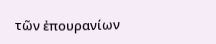τῶν ἐπουρανίων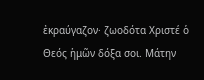ἐκραύγαζον· ζωοδότα Χριστέ ὁ Θεός ἡμῶν δόξα σοι. Μάτην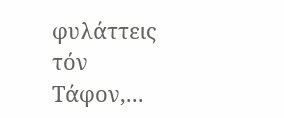φυλάττεις τόν Τάφον,...